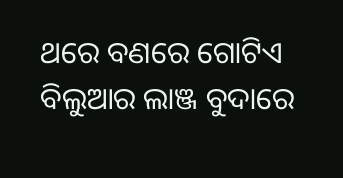ଥରେ ବଣରେ ଗୋଟିଏ ବିଲୁଆର ଲାଞ୍ଜ ବୁଦାରେ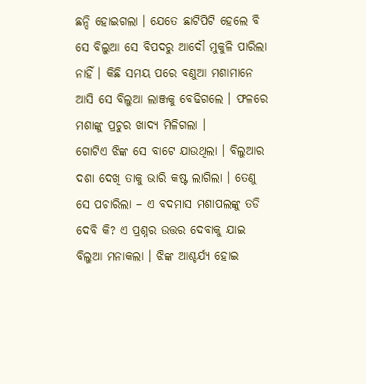ଛନ୍ଦି ହୋଇଗଲା । ଯେତେ ଛାଟିପିଟି ହେଲେ ବି ସେ ବିଲୁଆ ସେ ବିପଦରୁ ଆଦୌ ମୁକୁଳି ପାରିଲା ନାହିଁ । କିଛି ସମୟ ପରେ ବଣୁଆ ମଶାମାନେ ଆସି ସେ ବିଲୁଆ ଲାଞ୍ଜକୁ ବେଢିଗଲେ । ଫଳରେ ମଶାଙ୍କୁ ପ୍ରଚୁର ଖାଦ୍ୟ ମିଳିଗଲା ।
ଗୋଟିଏ ଝିଙ୍କ ସେ ବାଟେ ଯାଉଥିଲା । ବିଲୁଆର ଦଶା ଦେଖି ତାକୁ ଭାରି କଷ୍ଟ ଲାଗିଲା । ତେଣୁ ସେ ପଚାରିଲା – ଏ ବଦମାସ ମଶାପଲଙ୍କୁ ତଡି ଦେବି କି? ଏ ପ୍ରଶ୍ନର ଉତ୍ତର ଦେବାକୁ ଯାଇ ବିଲୁଆ ମନାକଲା । ଝିଙ୍କ ଆଶ୍ଚର୍ଯ୍ୟ ହୋଇ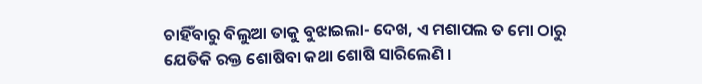ଚାହିଁବାରୁ ବିଲୁଆ ତାକୁ ବୁଝାଇଲା- ଦେଖ, ଏ ମଶାପଲ ତ ମୋ ଠାରୁ ଯେତିକି ରକ୍ତ ଶୋଷିବା କଥା ଶୋଷି ସାରିଲେଣି ।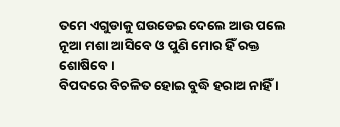ତମେ ଏଗୁଡାକୁ ଘଉଡେଇ ଦେଲେ ଆଉ ପଲେ ନୂଆ ମଶା ଆସିବେ ଓ ପୁଣି ମୋର ହିଁ ରକ୍ତ ଶୋଷିବେ ।
ବିପଦରେ ବିଚଳିତ ହୋଇ ବୁଦ୍ଧି ହରାଅ ନାହିଁ ।